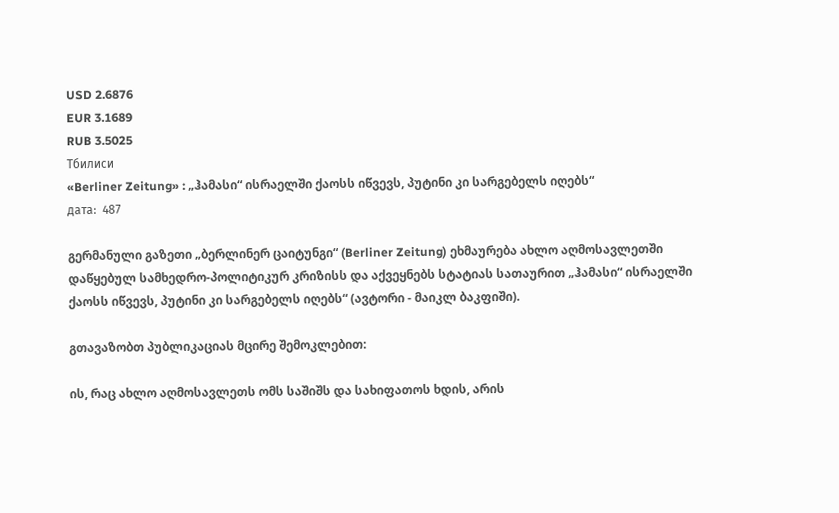USD 2.6876
EUR 3.1689
RUB 3.5025
Тбилиси
«Berliner Zeitung» : „ჰამასი“ ისრაელში ქაოსს იწვევს, პუტინი კი სარგებელს იღებს“
дата:  487

გერმანული გაზეთი „ბერლინერ ცაიტუნგი“ (Berliner Zeitung) ეხმაურება ახლო აღმოსავლეთში დაწყებულ სამხედრო-პოლიტიკურ კრიზისს და აქვეყნებს სტატიას სათაურით „ჰამასი“ ისრაელში ქაოსს იწვევს, პუტინი კი სარგებელს იღებს“ (ავტორი - მაიკლ ბაკფიში).

გთავაზობთ პუბლიკაციას მცირე შემოკლებით:

ის, რაც ახლო აღმოსავლეთს ომს საშიშს და სახიფათოს ხდის, არის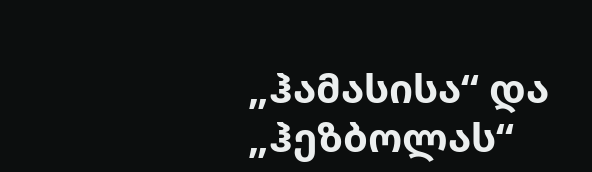„ჰამასისა“ და „ჰეზბოლას“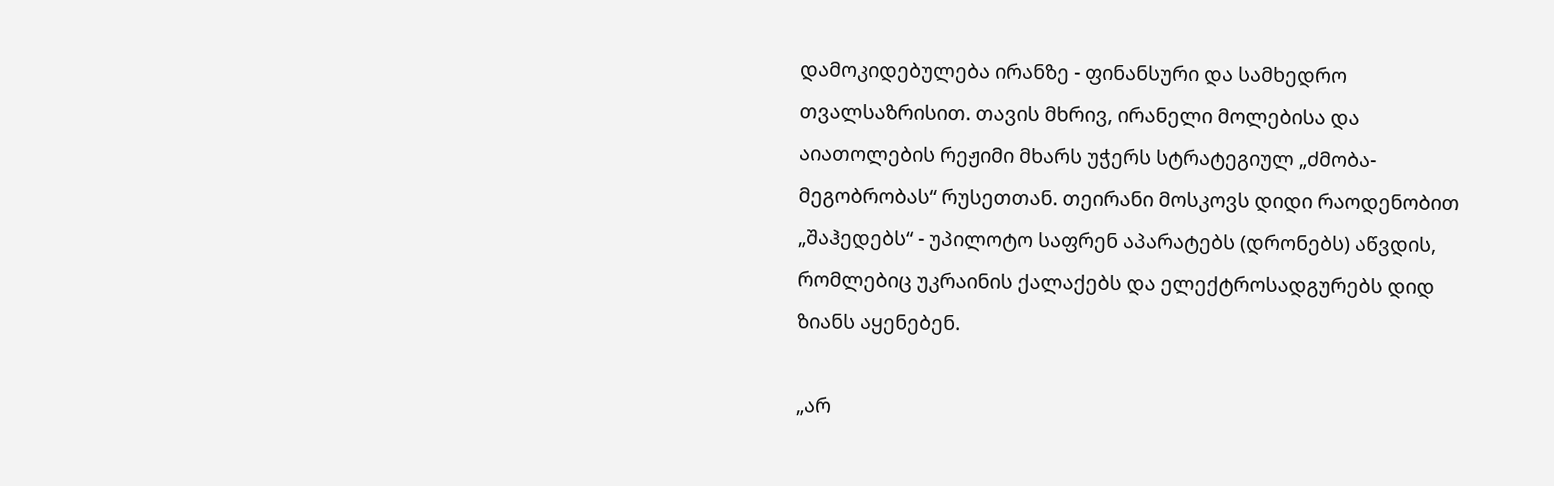დამოკიდებულება ირანზე - ფინანსური და სამხედრო თვალსაზრისით. თავის მხრივ, ირანელი მოლებისა და აიათოლების რეჟიმი მხარს უჭერს სტრატეგიულ „ძმობა-მეგობრობას“ რუსეთთან. თეირანი მოსკოვს დიდი რაოდენობით „შაჰედებს“ - უპილოტო საფრენ აპარატებს (დრონებს) აწვდის, რომლებიც უკრაინის ქალაქებს და ელექტროსადგურებს დიდ ზიანს აყენებენ.

„არ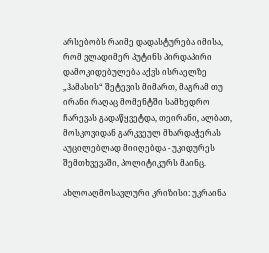არსებობს რაიმე დადასტურება იმისა, რომ ვლადიმერ პუტინს პირდაპირი დამოკიდებულება აქვს ისრაელზე „ჰამასის“ შეტევის მიმართ, მაგრამ თუ ირანი რაღაც მომენტში სამხედრო ჩარევას გადაწყვეტდა, თეირანი, ალბათ, მოსკოვიდან გარკვეულ მხარდაჭერას აუცილებლად მიიღებდა - უკიდურეს შემთხვევაში, პოლიტიკურს მაინც.

ახლოაღმოსავლური კრიზისი: უკრაინა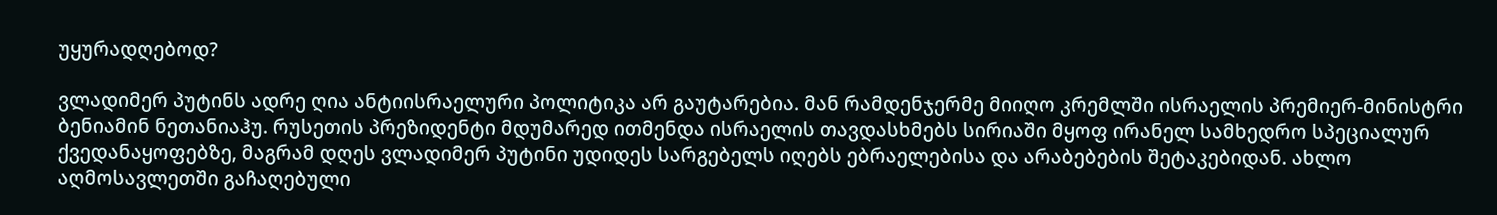უყურადღებოდ?

ვლადიმერ პუტინს ადრე ღია ანტიისრაელური პოლიტიკა არ გაუტარებია. მან რამდენჯერმე მიიღო კრემლში ისრაელის პრემიერ-მინისტრი ბენიამინ ნეთანიაჰუ. რუსეთის პრეზიდენტი მდუმარედ ითმენდა ისრაელის თავდასხმებს სირიაში მყოფ ირანელ სამხედრო სპეციალურ ქვედანაყოფებზე, მაგრამ დღეს ვლადიმერ პუტინი უდიდეს სარგებელს იღებს ებრაელებისა და არაბებების შეტაკებიდან. ახლო აღმოსავლეთში გაჩაღებული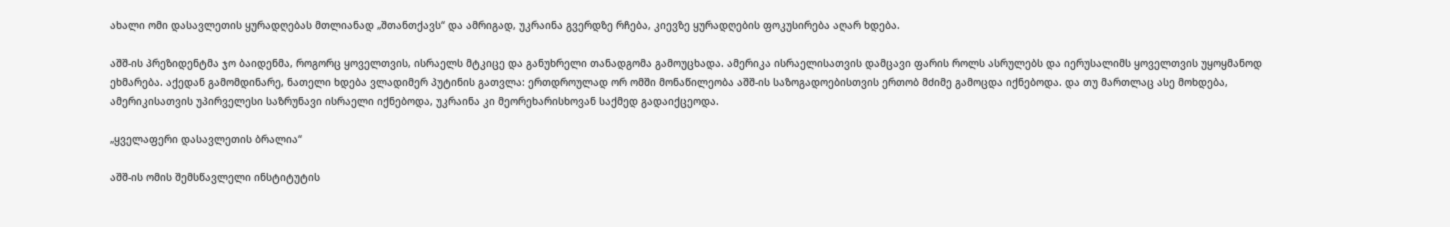ახალი ომი დასავლეთის ყურადღებას მთლიანად „შთანთქავს“ და ამრიგად, უკრაინა გვერდზე რჩება, კიევზე ყურადღების ფოკუსირება აღარ ხდება.

აშშ-ის პრეზიდენტმა ჯო ბაიდენმა, როგორც ყოველთვის, ისრაელს მტკიცე და განუხრელი თანადგომა გამოუცხადა. ამერიკა ისრაელისათვის დამცავი ფარის როლს ასრულებს და იერუსალიმს ყოველთვის უყოყმანოდ ეხმარება. აქედან გამომდინარე, ნათელი ხდება ვლადიმერ პუტინის გათვლა: ერთდროულად ორ ომში მონაწილეობა აშშ-ის საზოგადოებისთვის ერთობ მძიმე გამოცდა იქნებოდა. და თუ მართლაც ასე მოხდება, ამერიკისათვის უპირველესი საზრუნავი ისრაელი იქნებოდა, უკრაინა კი მეორეხარისხოვან საქმედ გადაიქცეოდა.

„ყველაფერი დასავლეთის ბრალია“

აშშ-ის ომის შემსწავლელი ინსტიტუტის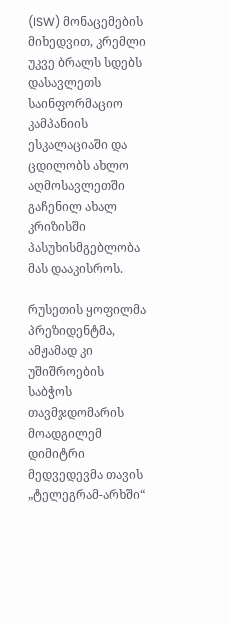(ISW) მონაცემების მიხედვით, კრემლი უკვე ბრალს სდებს დასავლეთს საინფორმაციო კამპანიის ესკალაციაში და ცდილობს ახლო აღმოსავლეთში გაჩენილ ახალ კრიზისში პასუხისმგებლობა მას დააკისროს.

რუსეთის ყოფილმა პრეზიდენტმა, ამჟამად კი უშიშროების საბჭოს თავმჯდომარის მოადგილემ დიმიტრი მედვედევმა თავის „ტელეგრამ-არხში“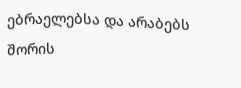ებრაელებსა და არაბებს შორის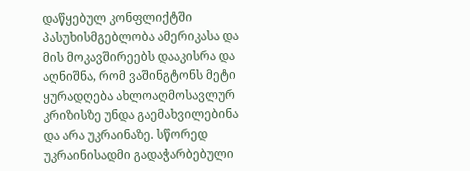დაწყებულ კონფლიქტში პასუხისმგებლობა ამერიკასა და მის მოკავშირეებს დააკისრა და აღნიშნა, რომ ვაშინგტონს მეტი ყურადღება ახლოაღმოსავლურ კრიზისზე უნდა გაემახვილებინა და არა უკრაინაზე. სწორედ უკრაინისადმი გადაჭარბებული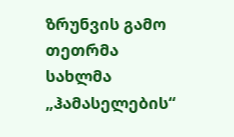ზრუნვის გამო თეთრმა სახლმა „ჰამასელების“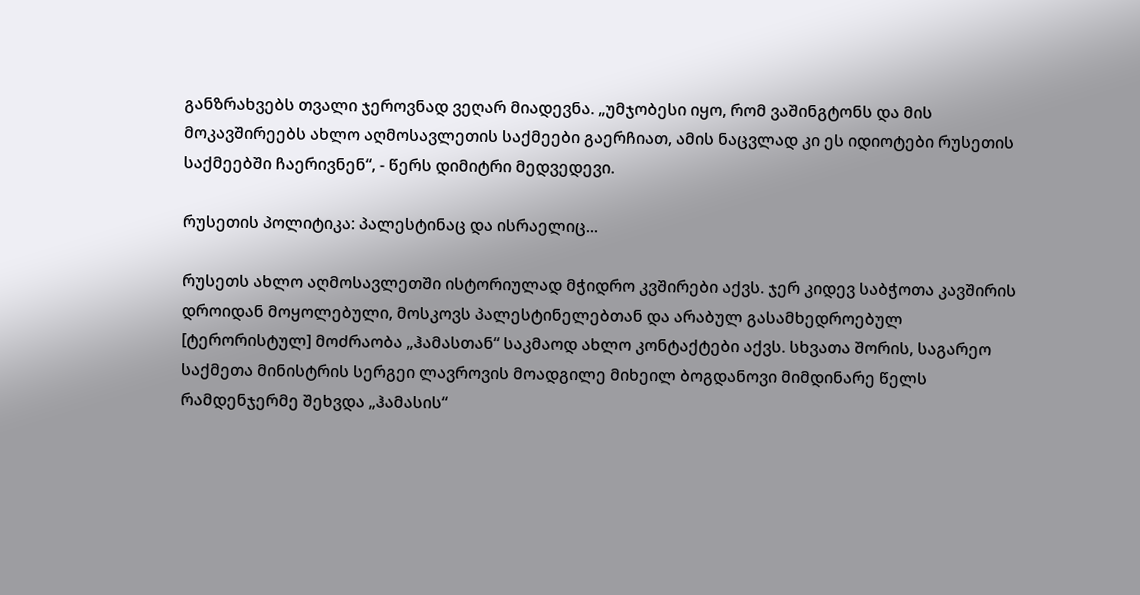განზრახვებს თვალი ჯეროვნად ვეღარ მიადევნა. „უმჯობესი იყო, რომ ვაშინგტონს და მის მოკავშირეებს ახლო აღმოსავლეთის საქმეები გაერჩიათ, ამის ნაცვლად კი ეს იდიოტები რუსეთის საქმეებში ჩაერივნენ“, - წერს დიმიტრი მედვედევი.

რუსეთის პოლიტიკა: პალესტინაც და ისრაელიც...

რუსეთს ახლო აღმოსავლეთში ისტორიულად მჭიდრო კვშირები აქვს. ჯერ კიდევ საბჭოთა კავშირის დროიდან მოყოლებული, მოსკოვს პალესტინელებთან და არაბულ გასამხედროებულ [ტერორისტულ] მოძრაობა „ჰამასთან“ საკმაოდ ახლო კონტაქტები აქვს. სხვათა შორის, საგარეო საქმეთა მინისტრის სერგეი ლავროვის მოადგილე მიხეილ ბოგდანოვი მიმდინარე წელს რამდენჯერმე შეხვდა „ჰამასის“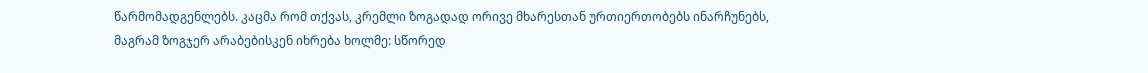წარმომადგენლებს. კაცმა რომ თქვას, კრემლი ზოგადად ორივე მხარესთან ურთიერთობებს ინარჩუნებს, მაგრამ ზოგჯერ არაბებისკენ იხრება ხოლმე: სწორედ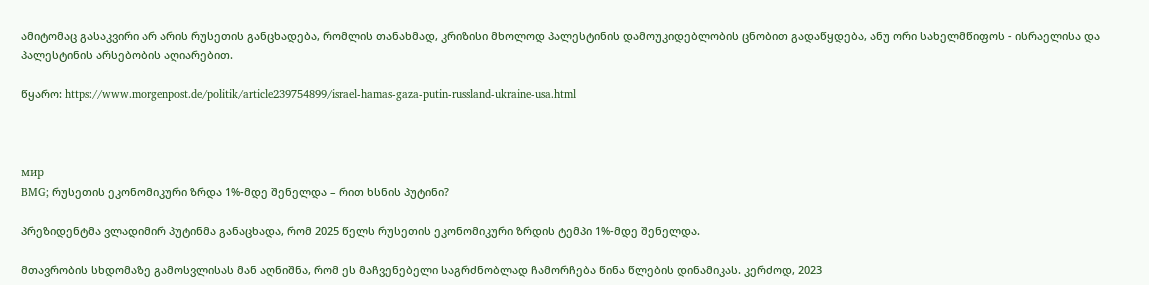ამიტომაც გასაკვირი არ არის რუსეთის განცხადება, რომლის თანახმად, კრიზისი მხოლოდ პალესტინის დამოუკიდებლობის ცნობით გადაწყდება, ანუ ორი სახელმწიფოს - ისრაელისა და პალესტინის არსებობის აღიარებით.

წყარო: https://www.morgenpost.de/politik/article239754899/israel-hamas-gaza-putin-russland-ukraine-usa.html



мир
BMG; რუსეთის ეკონომიკური ზრდა 1%-მდე შენელდა – რით ხსნის პუტინი?

პრეზიდენტმა ვლადიმირ პუტინმა განაცხადა, რომ 2025 წელს რუსეთის ეკონომიკური ზრდის ტემპი 1%-მდე შენელდა.

მთავრობის სხდომაზე გამოსვლისას მან აღნიშნა, რომ ეს მაჩვენებელი საგრძნობლად ჩამორჩება წინა წლების დინამიკას. კერძოდ, 2023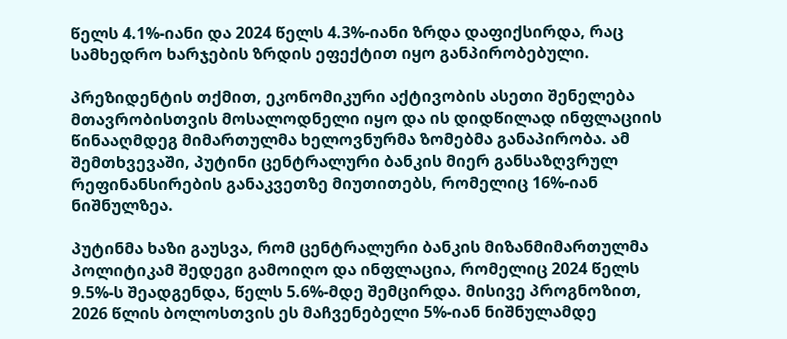წელს 4.1%-იანი და 2024 წელს 4.3%-იანი ზრდა დაფიქსირდა, რაც სამხედრო ხარჯების ზრდის ეფექტით იყო განპირობებული.

პრეზიდენტის თქმით, ეკონომიკური აქტივობის ასეთი შენელება მთავრობისთვის მოსალოდნელი იყო და ის დიდწილად ინფლაციის წინააღმდეგ მიმართულმა ხელოვნურმა ზომებმა განაპირობა. ამ შემთხვევაში, პუტინი ცენტრალური ბანკის მიერ განსაზღვრულ რეფინანსირების განაკვეთზე მიუთითებს, რომელიც 16%-იან ნიშნულზეა.

პუტინმა ხაზი გაუსვა, რომ ცენტრალური ბანკის მიზანმიმართულმა პოლიტიკამ შედეგი გამოიღო და ინფლაცია, რომელიც 2024 წელს 9.5%-ს შეადგენდა, წელს 5.6%-მდე შემცირდა. მისივე პროგნოზით, 2026 წლის ბოლოსთვის ეს მაჩვენებელი 5%-იან ნიშნულამდე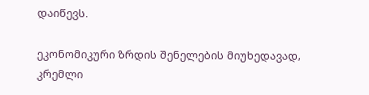დაიწევს.

ეკონომიკური ზრდის შენელების მიუხედავად, კრემლი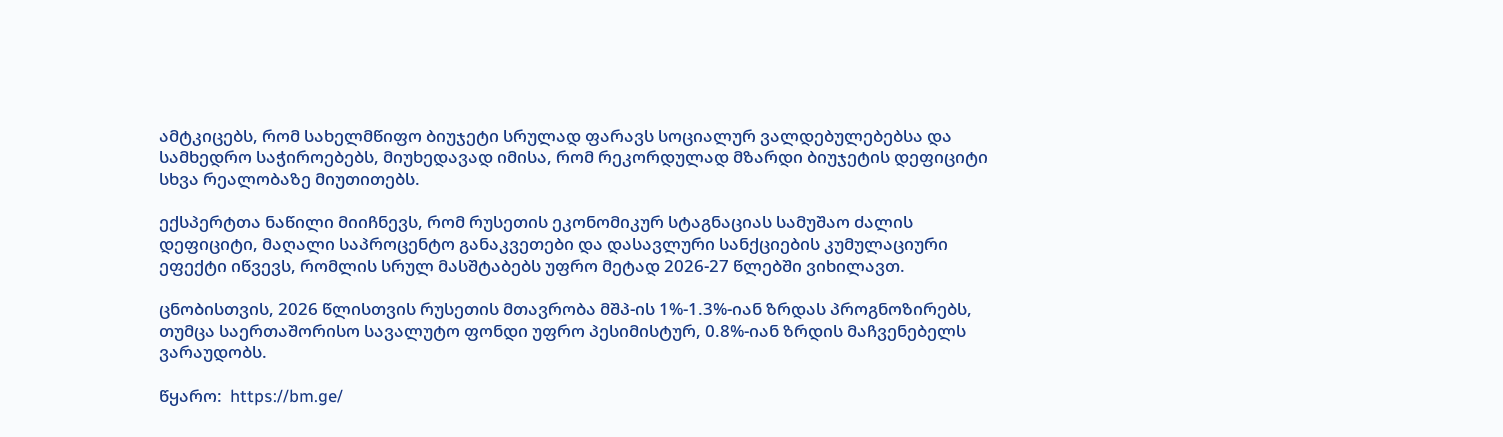ამტკიცებს, რომ სახელმწიფო ბიუჯეტი სრულად ფარავს სოციალურ ვალდებულებებსა და სამხედრო საჭიროებებს, მიუხედავად იმისა, რომ რეკორდულად მზარდი ბიუჯეტის დეფიციტი სხვა რეალობაზე მიუთითებს.

ექსპერტთა ნაწილი მიიჩნევს, რომ რუსეთის ეკონომიკურ სტაგნაციას სამუშაო ძალის დეფიციტი, მაღალი საპროცენტო განაკვეთები და დასავლური სანქციების კუმულაციური ეფექტი იწვევს, რომლის სრულ მასშტაბებს უფრო მეტად 2026-27 წლებში ვიხილავთ.

ცნობისთვის, 2026 წლისთვის რუსეთის მთავრობა მშპ-ის 1%-1.3%-იან ზრდას პროგნოზირებს, თუმცა საერთაშორისო სავალუტო ფონდი უფრო პესიმისტურ, 0.8%-იან ზრდის მაჩვენებელს ვარაუდობს.

წყარო:  https://bm.ge/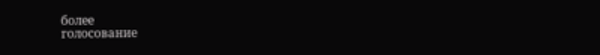более
голосование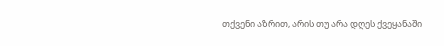თქვენი აზრით, არის თუ არა დღეს ქვეყანაში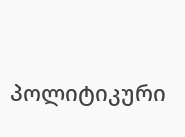პოლიტიკური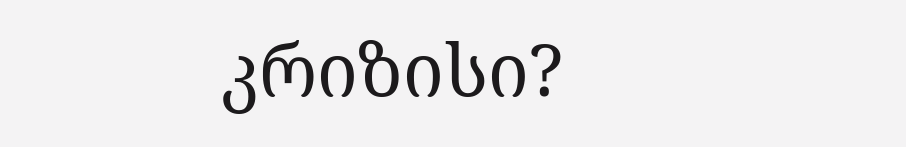კრიზისი?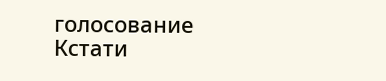голосование
Кстати